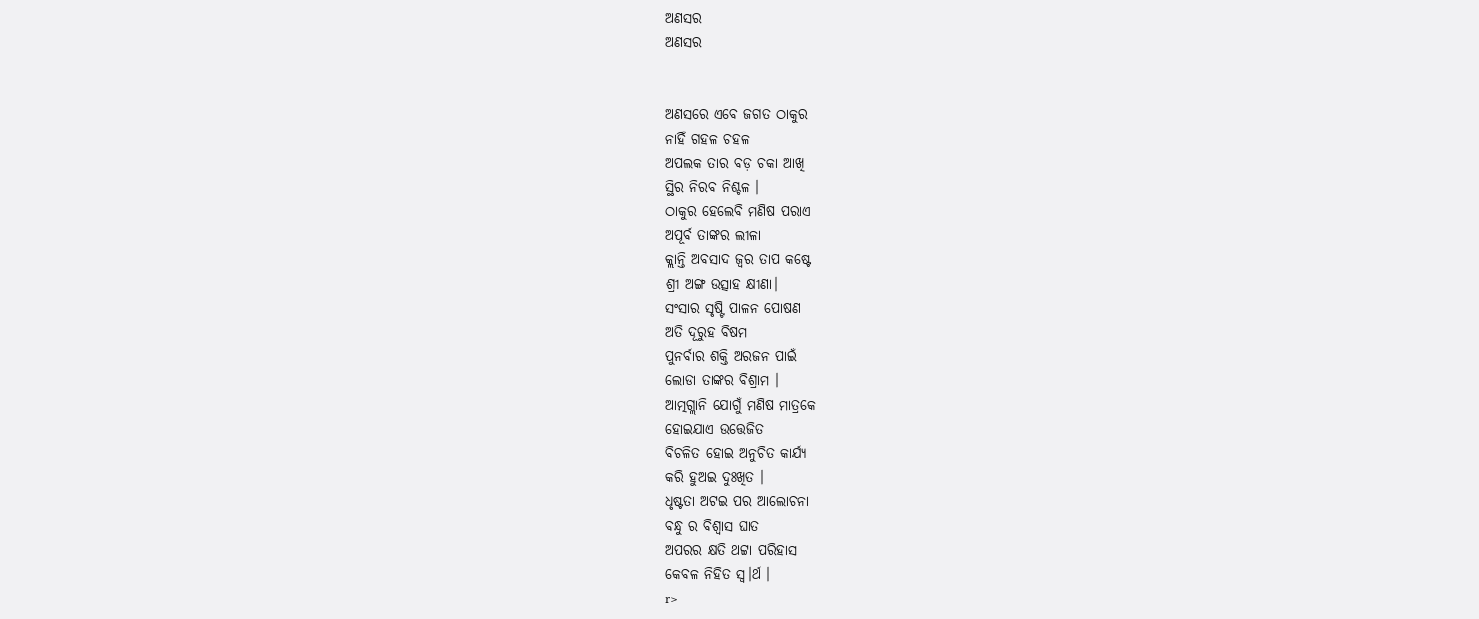ଅଣସର
ଅଣସର


ଅଣସରେ ଏବେ ଜଗତ ଠାକୁର
ନାହିଁ ଗହଳ ଚହଳ
ଅପଲକ ତାର ବଡ଼ ଚକା ଆଖି
ସ୍ଥିର ନିରବ ନିଶ୍ଚଳ ।
ଠାକୁର ହେଲେବି ମଣିଷ ପରାଏ
ଅପୂର୍ବ ତାଙ୍କର ଲୀଳା
କ୍ଲାନ୍ତି ଅବସାଦ ଜ୍ୱର ତାପ କଷ୍ଟେ
ଶ୍ରୀ ଅଙ୍ଗ ଉତ୍ସାହ କ୍ଷୀଣା।
ସଂସାର ସୃଷ୍ଟି ପାଳନ ପୋଷଣ
ଅତି ଦୂରୁହ ବିଷମ
ପୁନର୍ବାର ଶକ୍ତି ଅରଜନ ପାଇଁ
ଲୋଡା ତାଙ୍କର ବିଶ୍ରାମ ।
ଆତ୍ମଗ୍ଲାନି ଯୋଗୁଁ ମଣିଷ ମାତ୍ରକେ
ହୋଇଯାଏ ଉତ୍ତେଜିତ
ବିଚଳିତ ହୋଇ ଅନୁଚିତ କାର୍ଯ୍ୟ
କରି ହୁଅଇ ଦୁଃଖିତ ।
ଧୃଷ୍ଟତା ଅଟଇ ପର ଆଲୋଚନା
ବନ୍ଧୁ ର ବିଶ୍ୱାସ ଘାତ
ଅପରର କ୍ଷତି ଥଟ୍ଟା ପରିହାସ
କେବଳ ନିହିତ ସ୍ୱ।ର୍ଥ ।
r>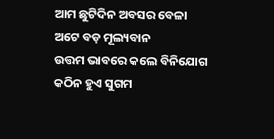ଆମ ଛୁଟିଦିନ ଅବସର ବେଳା
ଅଟେ ବଡ଼ ମୂଲ୍ୟବାନ
ଉତ୍ତମ ଭାବରେ କଲେ ବିନିଯୋଗ
କଠିନ ହୁଏ ସୁଗମ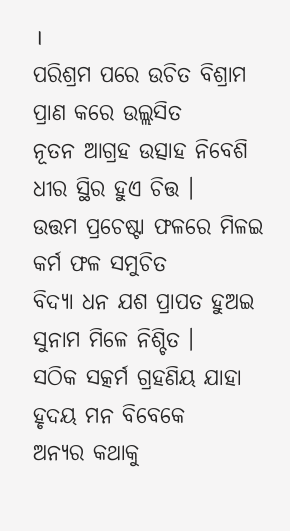।
ପରିଶ୍ରମ ପରେ ଉଚିତ ବିଶ୍ରାମ
ପ୍ରାଣ କରେ ଉଲ୍ଲସିତ
ନୂତନ ଆଗ୍ରହ ଉତ୍ସାହ ନିବେଶି
ଧୀର ସ୍ଥିର ହୁଏ ଚିତ୍ତ ।
ଉତ୍ତମ ପ୍ରଚେଷ୍ଟା ଫଳରେ ମିଳଇ
କର୍ମ ଫଳ ସମୁଚିତ
ବିଦ୍ୟା ଧନ ଯଶ ପ୍ରାପତ ହୁଅଇ
ସୁନାମ ମିଳେ ନିଶ୍ଚିତ ।
ସଠିକ ସତ୍କର୍ମ ଗ୍ରହଣିୟ ଯାହା
ହୃଦୟ ମନ ବିବେକେ
ଅନ୍ୟର କଥାକୁ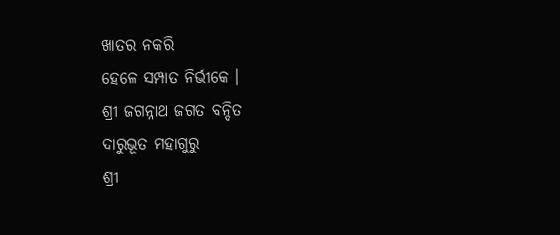ଖାତର ନକରି
ହେଳେ ସମ୍ପାତ ନିର୍ଭୀକେ ।
ଶ୍ରୀ ଜଗନ୍ନାଥ ଜଗତ ବନ୍ଦିତ
ଦାରୁଭୂତ ମହାଗୁରୁ
ଶ୍ରୀ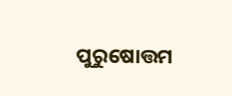ପୁରୁଷୋତ୍ତମ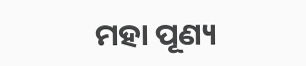ମହା ପୂଣ୍ୟ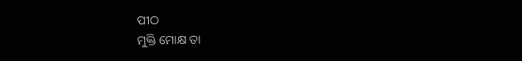ପୀଠ
ମୁକ୍ତି ମୋକ୍ଷ ତା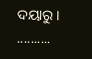ଦୟାରୁ ।
..........